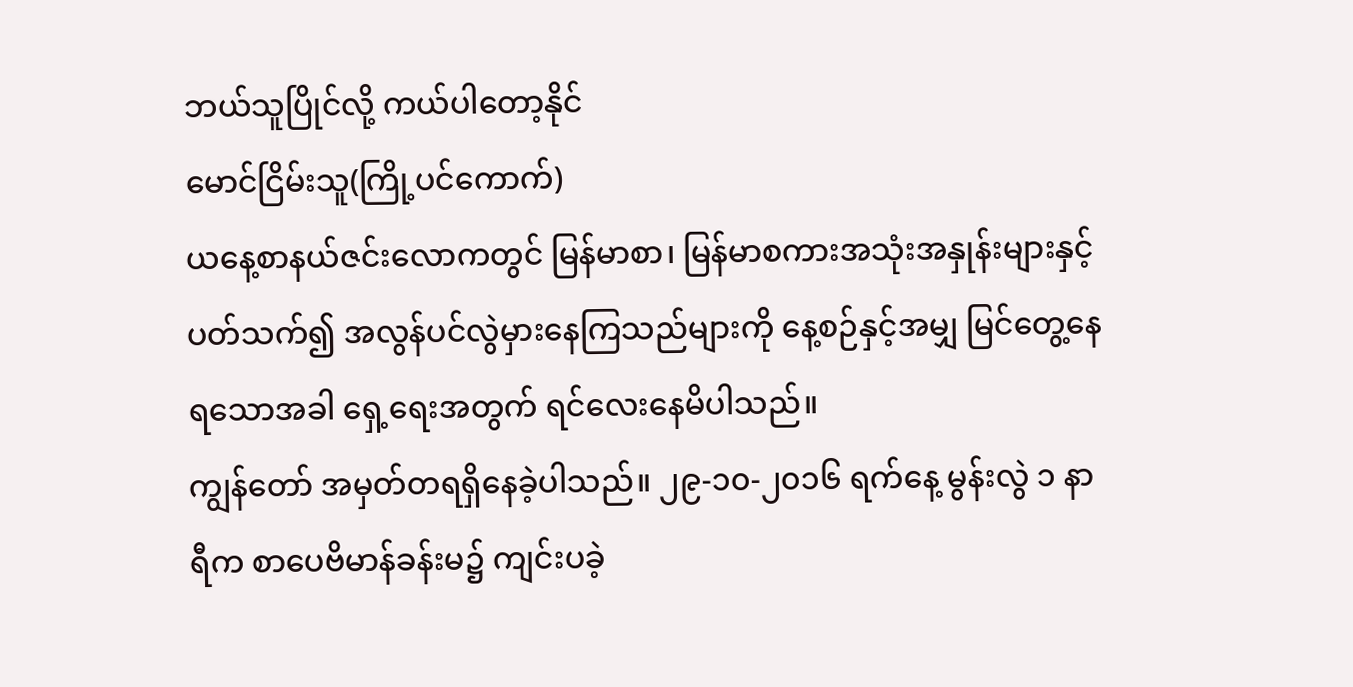ဘယ်သူပြိုင်လို့ ကယ်ပါတော့နိုင်
မောင်ငြိမ်းသူ(ကြို့ပင်ကောက်)
ယနေ့စာနယ်ဇင်းလောကတွင် မြန်မာစာ၊ မြန်မာစကားအသုံးအနှုန်းများနှင့်ပတ်သက်၍ အလွန်ပင်လွဲမှားနေကြသည်များကို နေ့စဉ်နှင့်အမျှ မြင်တွေ့နေရသောအခါ ရှေ့ရေးအတွက် ရင်လေးနေမိပါသည်။
ကျွန်တော် အမှတ်တရရှိနေခဲ့ပါသည်။ ၂၉-၁၀-၂၀၁၆ ရက်နေ့ မွန်းလွဲ ၁ နာရီက စာပေဗိမာန်ခန်းမ၌ ကျင်းပခဲ့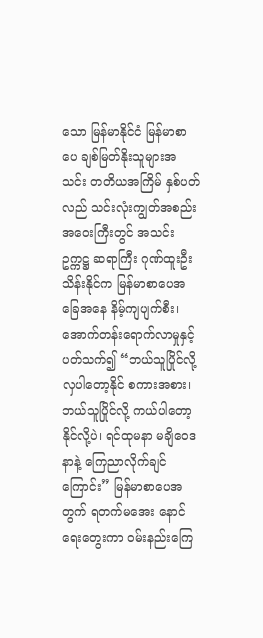သော မြန်မာနိုင်ငံ မြန်မာစာပေ ချစ်မြတ်နိုးသူများအသင်း တတိယအကြိမ် နှစ်ပတ်လည် သင်းလုံးကျွတ်အစည်းအဝေးကြီးတွင် အသင်းဥက္ကဋ္ဌ ဆရာကြီး ဂုဏ်ထူးဦးသိန်းနိုင်က မြန်မာစာပေအခြေအနေ နိမ့်ကျပျက်စီး၊ အောက်တန်းရောက်လာမှုနှင့်ပတ်သက်၍ “ဘယ်သူပြိုင်လို့ လှပါတော့နိုင် စကားအစား၊ ဘယ်သူပြိုင်လို့ ကယ်ပါတော့နိုင်လို့ပဲ၊ ရင်ထုမနာ မချိဝေဒနာနဲ့ ကြေညာလိုက်ချင်ကြောင်း” မြန်မာစာပေအတွက် ရတက်မအေး နောင်ရေးတွေးကာ ဝမ်းနည်းကြေ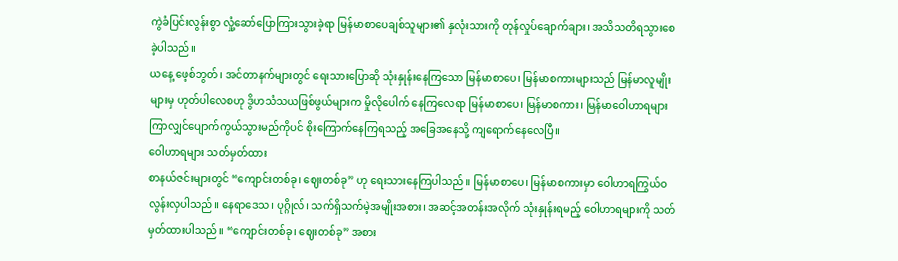ကွဲခံပြင်းလွန်းစွာ လှုံ့ဆော်ပြောကြားသွားခဲ့ရာ မြန်မာစာပေချစ်သူများ၏ နှလုံးသားကို တုန်လှုပ်ချောက်ချား၊ အသိသတိရသွားစေခဲ့ပါသည်။
ယနေ့ ဖေ့စ်ဘွတ်၊ အင်တာနက်များတွင် ရေးသားပြောဆို သုံးနှုန်းနေကြသော မြန်မာစာပေ၊ မြန်မာစကားများသည် မြန်မာလူမျိုးများမှ ဟုတ်ပါလေစဟု ဒွိဟသံသယဖြစ်ဖွယ်များက မှိုလိုပေါက် နေကြလေရာ မြန်မာစာပေ၊ မြန်မာစကား၊ မြန်မာဝေါဟာရများ ကြာလျှင်ပျောက်ကွယ်သွားမည်ကိုပင် စိုးကြောက်နေကြရသည့် အခြေအနေသို့ ကျရောက်နေလေပြီ။
ဝေါဟာရများ သတ်မှတ်ထား
စာနယ်ဇင်းများတွင် “ကျောင်းတစ်ခု၊ ဈေးတစ်ခု” ဟု ရေးသားနေကြပါသည်။ မြန်မာစာပေ၊ မြန်မာစကားမှာ ဝေါဟာရကြွယ်ဝလွန်းလှပါသည်။ နေရာဒေသ၊ ပုဂ္ဂိုလ်၊ သက်ရှိသက်မဲ့အမျိုးအစား၊ အဆင့်အတန်းအလိုက် သုံးနှုန်းရမည့် ဝေါဟာရများကို သတ်မှတ်ထားပါသည်။ “ကျောင်းတစ်ခု၊ ဈေးတစ်ခု” အစား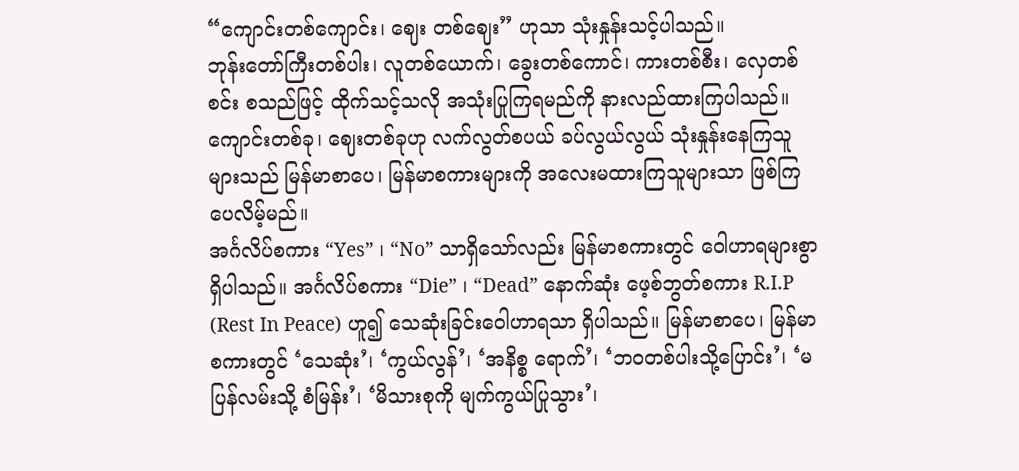“ကျောင်းတစ်ကျောင်း၊ ဈေး တစ်ဈေး” ဟုသာ သုံးနှုန်းသင့်ပါသည်။
ဘုန်းတော်ကြီးတစ်ပါး၊ လူတစ်ယောက်၊ ခွေးတစ်ကောင်၊ ကားတစ်စီး၊ လှေတစ်စင်း စသည်ဖြင့် ထိုက်သင့်သလို အသုံးပြုကြရမည်ကို နားလည်ထားကြပါသည်။ ကျောင်းတစ်ခု၊ ဈေးတစ်ခုဟု လက်လွတ်စပယ် ခပ်လွယ်လွယ် သုံးနှုန်းနေကြသူများသည် မြန်မာစာပေ၊ မြန်မာစကားများကို အလေးမထားကြသူများသာ ဖြစ်ကြပေလိမ့်မည်။
အင်္ဂလိပ်စကား “Yes” ၊ “No” သာရှိသော်လည်း မြန်မာစကားတွင် ဝေါဟာရများစွာ ရှိပါသည်။ အင်္ဂလိပ်စကား “Die” ၊ “Dead” နောက်ဆုံး ဖေ့စ်ဘွတ်စကား R.I.P (Rest In Peace) ဟူ၍ သေဆုံးခြင်းဝေါဟာရသာ ရှိပါသည်။ မြန်မာစာပေ၊ မြန်မာစကားတွင် ‘သေဆုံး’၊ ‘ကွယ်လွန်’၊ ‘အနိစ္စ ရောက်’၊ ‘ဘဝတစ်ပါးသို့ပြောင်း’၊ ‘မပြန်လမ်းသို့ စံမြန်း’၊ ‘မိသားစုကို မျက်ကွယ်ပြုသွား’၊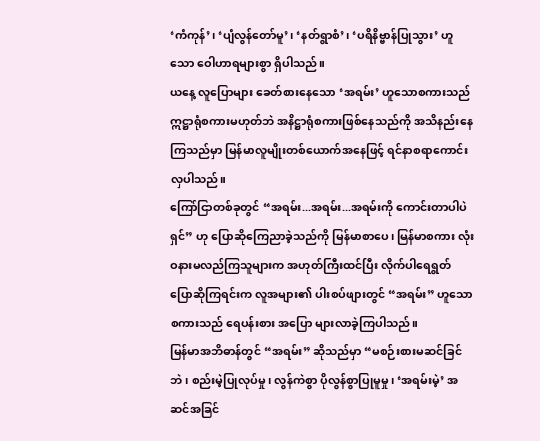‘ကံကုန်’၊ ‘ပျံလွန်တော်မူ’၊ ‘နတ်ရွာစံ’၊ ‘ပရိနိဗ္ဗာန်ပြုသွား’ ဟူသော ဝေါဟာရများစွာ ရှိပါသည်။
ယနေ့ လူပြောများ ခေတ်စားနေသော ‘အရမ်း’ ဟူသောစကားသည် ဣဋ္ဌာရုံစကားမဟုတ်ဘဲ အနိဋ္ဌာရုံစကားဖြစ်နေသည်ကို အသိနည်းနေကြသည်မှာ မြန်မာလူမျိုးတစ်ယောက်အနေဖြင့် ရင်နာစရာကောင်းလှပါသည်။
ကြော်ငြာတစ်ခုတွင် “အရမ်း...အရမ်း...အရမ်းကို ကောင်းတာပါပဲရှင်” ဟု ပြောဆိုကြေညာခဲ့သည်ကို မြန်မာစာပေ၊ မြန်မာစကား လုံးဝနားမလည်ကြသူများက အဟုတ်ကြီးထင်ပြီး လိုက်ပါရေရွတ် ပြောဆိုကြရင်းက လူအများ၏ ပါးစပ်ဖျားတွင် “အရမ်း” ဟူသော စကားသည် ရေပန်းစား အပြော များလာခဲ့ကြပါသည်။
မြန်မာအဘိဓာန်တွင် “အရမ်း” ဆိုသည်မှာ “မစဉ်းစားမဆင်ခြင်ဘဲ၊ စည်းမဲ့ပြုလုပ်မှု၊ လွန်ကဲစွာ ပိုလွန်စွာပြုမူမှု၊ ‘အရမ်းမဲ့’ အဆင်အခြင်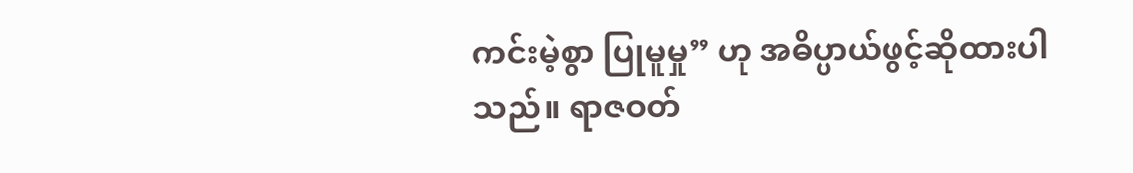ကင်းမဲ့စွာ ပြုမူမှု” ဟု အဓိပ္ပာယ်ဖွင့်ဆိုထားပါသည်။ ရာဇဝတ်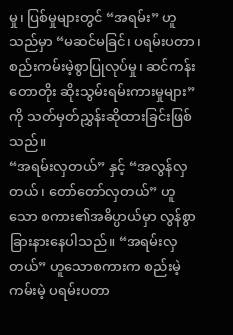မှု၊ ပြစ်မှုများတွင် “အရမ်း” ဟူသည်မှာ “မဆင်မခြင်၊ ပရမ်းပတာ၊ စည်းကမ်းမဲ့စွာပြုလုပ်မှု၊ ဆင်ကန်း တောတိုး ဆိုးသွမ်းရမ်းကားမှုများ” ကို သတ်မှတ်ညွှန်းဆိုထားခြင်းဖြစ်သည်။
“အရမ်းလှတယ်” နှင့် “အလွန်လှတယ်၊ တော်တော်လှတယ်” ဟူသော စကား၏အဓိပ္ပာယ်မှာ လွန်စွာခြားနားနေပါသည်။ “အရမ်းလှတယ်” ဟူသောစကားက စည်းမဲ့ကမ်းမဲ့ ပရမ်းပတာ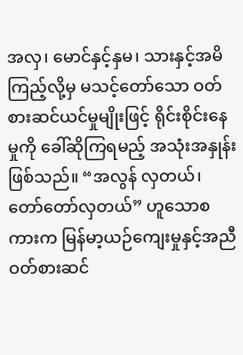အလှ၊ မောင်နှင့်နှမ၊ သားနှင့်အမိကြည့်လို့မှ မသင့်တော်သော ဝတ်စားဆင်ယင်မှုမျိုးဖြင့် ရိုင်းစိုင်းနေမှုကို ခေါ်ဆိုကြရမည့် အသုံးအနှုန်းဖြစ်သည်။ “အလွန် လှတယ်၊ တော်တော်လှတယ်” ဟူသောစကားက မြန်မာ့ယဉ်ကျေးမှုနှင့်အညီ ဝတ်စားဆင်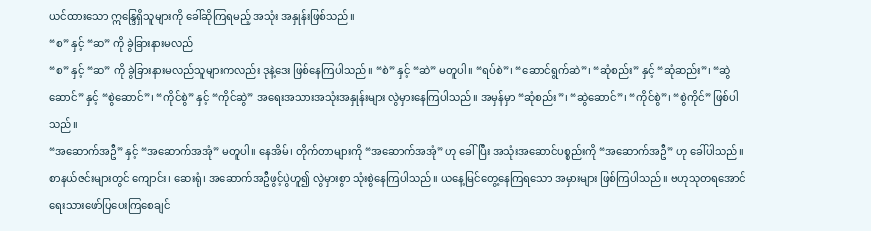ယင်ထားသော ဣန္ဒြေရှိသူများကို ခေါ်ဆိုကြရမည့် အသုံး အနှုန်းဖြစ်သည်။
“စ” နှင့် “ဆ” ကို ခွဲခြားနားမလည်
“စ” နှင့် “ဆ” ကို ခွဲခြားနားမလည်သူများကလည်း ဒုနဲ့ဒေး ဖြစ်နေကြပါသည်။ “စဲ” နှင့် “ဆဲ” မတူပါ။ “ရပ်စဲ”၊ “ဆောင်ရွက်ဆဲ”၊ “ဆုံစည်း” နှင့် “ဆုံဆည်း”၊ “ဆွဲဆောင်” နှင့် “စွဲဆောင်”၊ “ကိုင်စွဲ” နှင့် “ကိုင်ဆွဲ” အရေးအသားအသုံးအနှုန်းများ လွဲမှားနေကြပါသည်။ အမှန်မှာ “ဆုံစည်း”၊ “ဆွဲဆောင်”၊ “ကိုင်စွဲ”၊ “စွဲကိုင်” ဖြစ်ပါသည်။
“အဆောက်အဦ” နှင့် “အဆောက်အအုံ” မတူပါ။ နေအိမ်၊ တိုက်တာများကို “အဆောက်အအုံ” ဟု ခေါ်ပြီး အသုံးအဆောင်ပစ္စည်းကို “အဆောက်အဦ” ဟု ခေါ်ပါသည်။ စာနယ်ဇင်းများတွင် ကျောင်း၊ ဆေးရုံ၊ အဆောက်အဦဖွင့်ပွဲဟူ၍ လွဲမှားစွာ သုံးစွဲနေကြပါသည်။ ယနေ့မြင်တွေ့နေကြရသော အမှားများ ဖြစ်ကြပါသည်။ ဗဟုသုတရအောင် ရေးသားဖော်ပြပေးကြစေချင်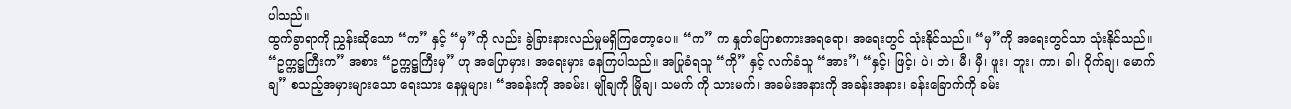ပါသည်။
ထွက်ခွာရာကို ညွှန်းဆိုသော “က” နှင့် “မှ”ကို လည်း ခွဲခြားနားလည်မှုမရှိကြတော့ပေ။ “က” က နှုတ်ပြောစကားအရရော၊ အရေးတွင် သုံးနိုင်သည်။ “မှ”ကို အရေးတွင်သာ သုံးနိုင်သည်။ “ဥက္ကဋ္ဌကြီးက” အစား “ဥက္ကဋ္ဌကြီးမှ” ဟု အပြောမှား၊ အရေးမှား နေကြပါသည်။ အပြုခံရသူ “ကို” နှင့် လက်ခံသူ “အား”၊ “နှင့်၊ ဖြင့်၊ ပဲ၊ ဘဲ၊ မီ၊ မှီ၊ ဖူး၊ ဘူး၊ ကာ၊ ခါ၊ ဝိုက်ချ၊ မောက်ချ” စသည့်အမှားများသော ရေးသား နေမှုများ၊ “အခန်းကို အခမ်း၊ မျိုချကို မြိုချ၊ သမက် ကို သားမက်၊ အခမ်းအနားကို အခန်းအနား၊ ခန်းခြောက်ကို ခမ်း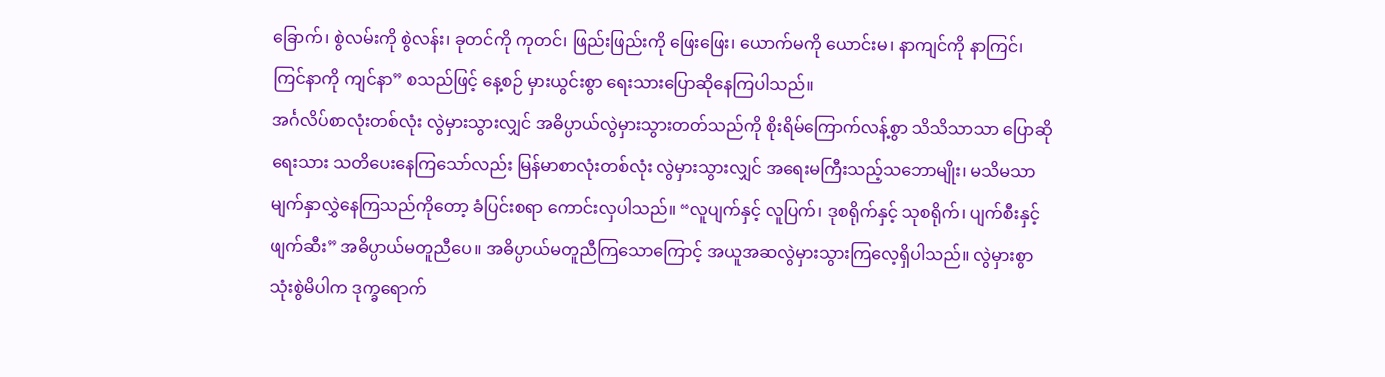ခြောက်၊ စွဲလမ်းကို စွဲလန်း၊ ခုတင်ကို ကုတင်၊ ဖြည်းဖြည်းကို ဖြေးဖြေး၊ ယောက်မကို ယောင်းမ၊ နာကျင်ကို နာကြင်၊ ကြင်နာကို ကျင်နာ” စသည်ဖြင့် နေ့စဉ် မှားယွင်းစွာ ရေးသားပြောဆိုနေကြပါသည်။
အင်္ဂလိပ်စာလုံးတစ်လုံး လွဲမှားသွားလျှင် အဓိပ္ပာယ်လွဲမှားသွားတတ်သည်ကို စိုးရိမ်ကြောက်လန့်စွာ သိသိသာသာ ပြောဆိုရေးသား သတိပေးနေကြသော်လည်း မြန်မာစာလုံးတစ်လုံး လွဲမှားသွားလျှင် အရေးမကြီးသည့်သဘောမျိုး၊ မသိမသာမျက်နှာလွှဲနေကြသည်ကိုတော့ ခံပြင်းစရာ ကောင်းလှပါသည်။ “လူပျက်နှင့် လူပြက်၊ ဒုစရိုက်နှင့် သုစရိုက်၊ ပျက်စီးနှင့် ဖျက်ဆီး” အဓိပ္ပာယ်မတူညီပေ။ အဓိပ္ပာယ်မတူညီကြသောကြောင့် အယူအဆလွဲမှားသွားကြလေ့ရှိပါသည်။ လွဲမှားစွာသုံးစွဲမိပါက ဒုက္ခရောက်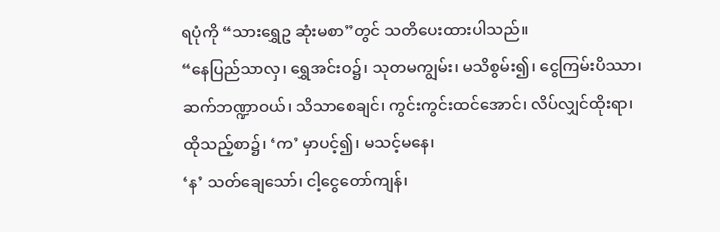ရပုံကို “သားရွှေဥ ဆုံးမစာ”တွင် သတိပေးထားပါသည်။
“နေပြည်သာလှ၊ ရွှေအင်းဝ၌၊ သုတမကျွမ်း၊ မသိစွမ်း၍၊ ငွေကြမ်းပိဿာ၊
ဆက်ဘဏ္ဍာဝယ်၊ သိသာစေချင်၊ ကွင်းကွင်းထင်အောင်၊ လိပ်လျှင်ထိုးရာ၊
ထိုသည့်စာ၌၊ ‘က’ မှာပင့်၍၊ မသင့်မနေ၊
‘န’ သတ်ချေသော်၊ ငါ့ငွေတော်ကျန်၊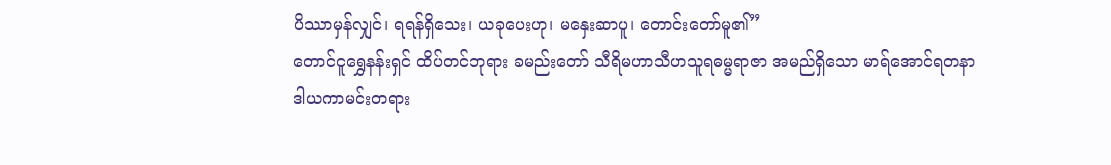ပိဿာမှန်လျှင်၊ ရရန်ရှိသေး၊ ယခုပေးဟု၊ မနှေးဆာပူ၊ တောင်းတော်မူ၏”
တောင်ငူရွှေနန်းရှင် ထိပ်တင်ဘုရား ခမည်းတော် သီရိမဟာသီဟသူရဓမ္မရာဇာ အမည်ရှိသော မာရ်အောင်ရတနာ ဒါယကာမင်းတရား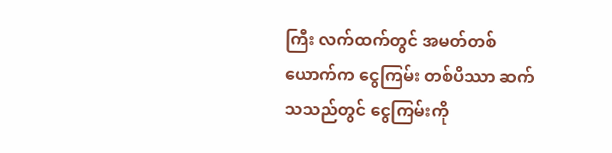ကြီး လက်ထက်တွင် အမတ်တစ်ယောက်က ငွေကြမ်း တစ်ပိဿာ ဆက်သသည်တွင် ငွေကြမ်းကို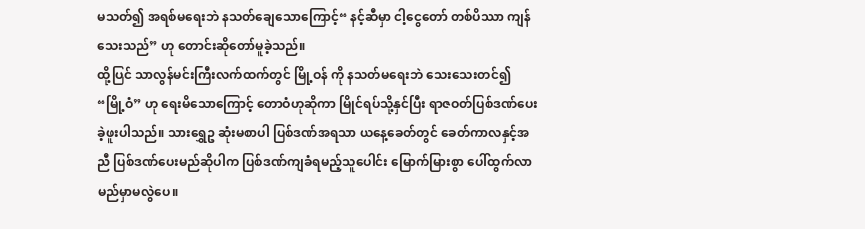မသတ်၍ အရစ်မရေးဘဲ နသတ်ချေသောကြောင့်“ နင့်ဆီမှာ ငါ့ငွေတော် တစ်ပိဿာ ကျန်သေးသည်” ဟု တောင်းဆိုတော်မူခဲ့သည်။
ထို့ပြင် သာလွန်မင်းကြီးလက်ထက်တွင် မြို့ဝန် ကို နသတ်မရေးဘဲ သေးသေးတင်၍ “မြို့ဝံ” ဟု ရေးမိသောကြောင့် တောဝံဟုဆိုကာ မြိုင်ရပ်သို့နှင်ပြီး ရာဇဝတ်ပြစ်ဒဏ်ပေးခဲ့ဖူးပါသည်။ သားရွှေဥ ဆုံးမစာပါ ပြစ်ဒဏ်အရသာ ယနေ့ခေတ်တွင် ခေတ်ကာလနှင့်အညီ ပြစ်ဒဏ်ပေးမည်ဆိုပါက ပြစ်ဒဏ်ကျခံရမည့်သူပေါင်း မြောက်မြားစွာ ပေါ်ထွက်လာမည်မှာမလွဲပေ။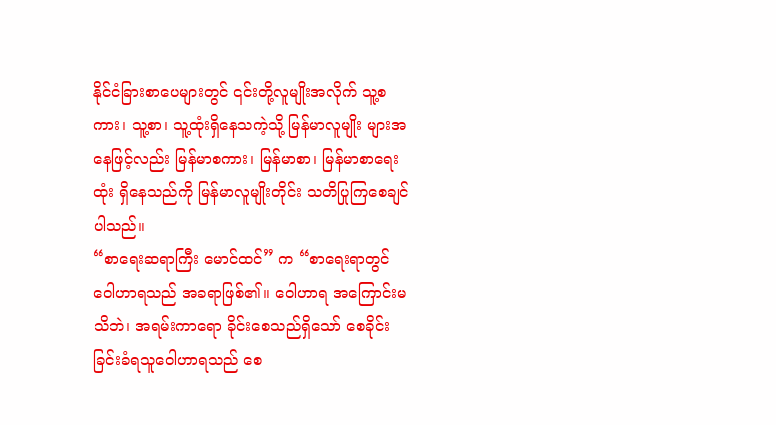နိုင်ငံခြားစာပေများတွင် ၎င်းတို့လူမျိုးအလိုက် သူ့စကား၊ သူ့စာ၊ သူ့ထုံးရှိနေသကဲ့သို့ မြန်မာလူမျိုး များအနေဖြင့်လည်း မြန်မာစကား၊ မြန်မာစာ၊ မြန်မာစာရေးထုံး ရှိနေသည်ကို မြန်မာလူမျိုးတိုင်း သတိပြုကြစေချင်ပါသည်။
“စာရေးဆရာကြီး မောင်ထင်” က “စာရေးရာတွင် ဝေါဟာရသည် အခရာဖြစ်၏။ ဝေါဟာရ အကြောင်းမသိဘဲ၊ အရမ်းကာရော ခိုင်းစေသည်ရှိသော် စေခိုင်းခြင်းခံရသူဝေါဟာရသည် စေ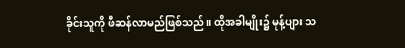ခိုင်းသူကို ဖီဆန်လာမည်ဖြစ်သည်။ ထိုအခါမျိုး၌ မုန့်ပျား သ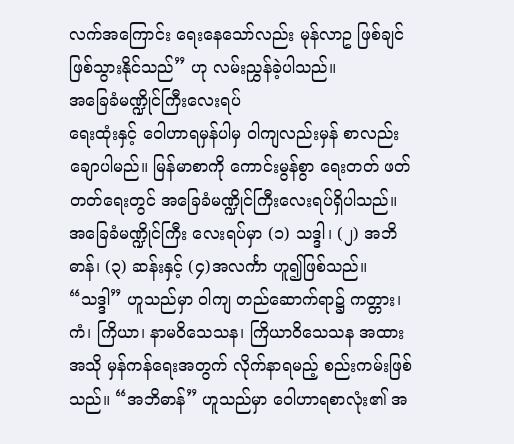လက်အကြောင်း ရေးနေသော်လည်း မုန်လာဥ ဖြစ်ချင်ဖြစ်သွားနိုင်သည်” ဟု လမ်းညွှန်ခဲ့ပါသည်။
အခြေခံမဏ္ဍိုင်ကြီးလေးရပ်
ရေးထုံးနှင့် ဝေါဟာရမှန်ပါမှ ဝါကျလည်းမှန် စာလည်းချောပါမည်။ မြန်မာစာကို ကောင်းမွန်စွာ ရေးတတ် ဖတ်တတ်ရေးတွင် အခြေခံမဏ္ဍိုင်ကြီးလေးရပ်ရှိပါသည်။ အခြေခံမဏ္ဍိုင်ကြီး လေးရပ်မှာ (၁) သဒ္ဒါ၊ (၂) အဘိဓာန်၊ (၃) ဆန်းနှင့် (၄)အလင်္ကာ ဟူ၍ဖြစ်သည်။ “သဒ္ဒါ” ဟူသည်မှာ ဝါကျ တည်ဆောက်ရာ၌ ကတ္တား၊ ကံ၊ ကြိယာ၊ နာမဝိသေသန၊ ကြိယာဝိသေသန အထားအသို မှန်ကန်ရေးအတွက် လိုက်နာရမည့် စည်းကမ်းဖြစ်သည်။ “အဘိဓာန်” ဟူသည်မှာ ဝေါဟာရစာလုံး၏ အ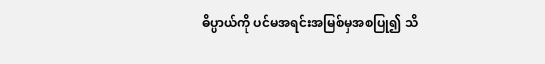ဓိပ္ပာယ်ကို ပင်မအရင်းအမြစ်မှအစပြု၍ သိ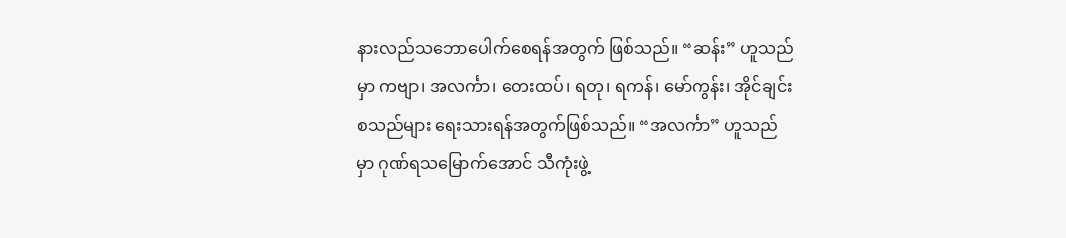နားလည်သဘောပေါက်စေရန်အတွက် ဖြစ်သည်။ “ဆန်း” ဟူသည်မှာ ကဗျာ၊ အလင်္ကာ၊ တေးထပ်၊ ရတု၊ ရကန်၊ မော်ကွန်း၊ အိုင်ချင်း စသည်များ ရေးသားရန်အတွက်ဖြစ်သည်။ “အလင်္ကာ” ဟူသည်မှာ ဂုဏ်ရသမြောက်အောင် သီကုံးဖွဲ့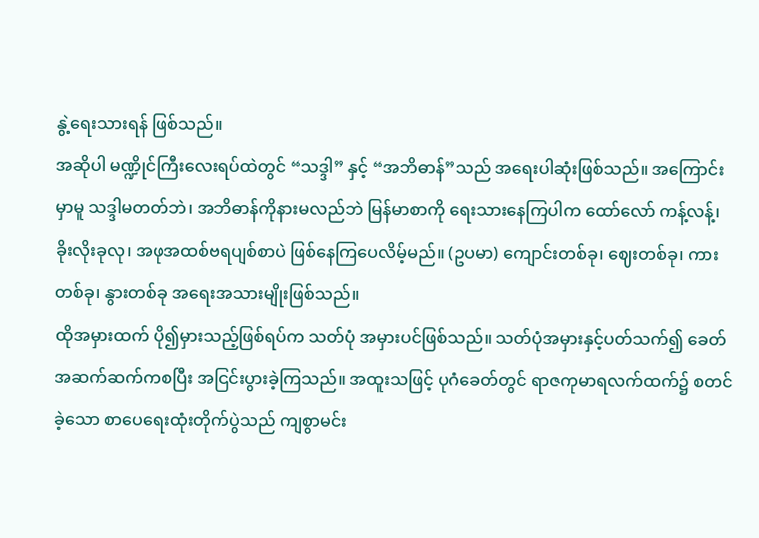နွဲ့ရေးသားရန် ဖြစ်သည်။
အဆိုပါ မဏ္ဍိုင်ကြီးလေးရပ်ထဲတွင် “သဒ္ဒါ” နှင့် “အဘိဓာန်”သည် အရေးပါဆုံးဖြစ်သည်။ အကြောင်းမှာမူ သဒ္ဒါမတတ်ဘဲ၊ အဘိဓာန်ကိုနားမလည်ဘဲ မြန်မာစာကို ရေးသားနေကြပါက ထော်လော် ကန့်လန့်၊ ခိုးလိုးခုလု၊ အဖုအထစ်ဗရပျစ်စာပဲ ဖြစ်နေကြပေလိမ့်မည်။ (ဥပမာ) ကျောင်းတစ်ခု၊ ဈေးတစ်ခု၊ ကားတစ်ခု၊ နွားတစ်ခု အရေးအသားမျိုးဖြစ်သည်။
ထိုအမှားထက် ပို၍မှားသည့်ဖြစ်ရပ်က သတ်ပုံ အမှားပင်ဖြစ်သည်။ သတ်ပုံအမှားနှင့်ပတ်သက်၍ ခေတ်အဆက်ဆက်ကစပြီး အငြင်းပွားခဲ့ကြသည်။ အထူးသဖြင့် ပုဂံခေတ်တွင် ရာဇကုမာရလက်ထက်၌ စတင်ခဲ့သော စာပေရေးထုံးတိုက်ပွဲသည် ကျစွာမင်း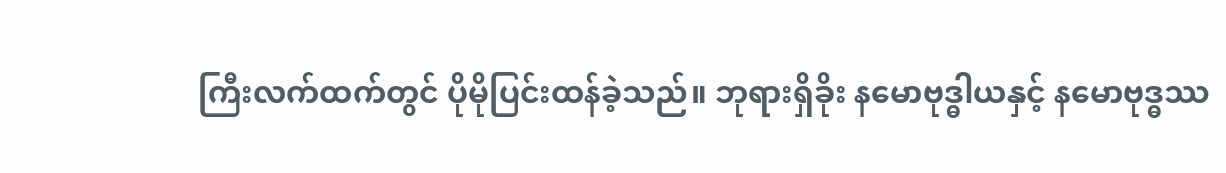ကြီးလက်ထက်တွင် ပိုမိုပြင်းထန်ခဲ့သည်။ ဘုရားရှိခိုး နမောဗုဒ္ဓါယနှင့် နမောဗုဒ္ဓဿ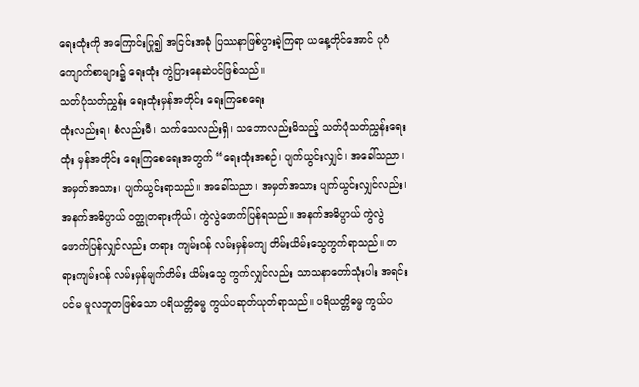ရေးထုံးကို အကြောင်းပြု၍ အငြင်းအခုံ ပြဿနာဖြစ်ပွားခဲ့ကြရာ ယနေ့တိုင်အောင် ပုဂံကျောက်စာများ၌ ရေးထုံး ကွဲပြားနေဆဲပင်ဖြစ်သည်။
သတ်ပုံသတ်ညွှန်း ရေးထုံးမှန်အတိုင်း ရေးကြစေရေး
ထုံးလည်းရ၊ စံလည်းမီ၊ သက်သေလည်းရှိ၊ သဘောလည်းမိသည့် သတ်ပုံသတ်ညွှန်းရေးထုံး မှန်အတိုင်း ရေးကြစေရေးအတွက် “ရေးထုံးအစဉ်၊ ပျက်ယွင်းလျှင်၊ အခေါ်သညာ၊ အမှတ်အသား၊ ပျက်ယွင်းရာသည်။ အခေါ်သညာ၊ အမှတ်အသား ပျက်ယွင်းလျှင်လည်း၊ အနက်အဓိပ္ပာယ် ဝတ္ထုတရားကိုယ်၊ ကွဲလွဲဖောက်ပြန်ရသည်။ အနက်အဓိပ္ပာယ် ကွဲလွဲဖောက်ပြန်လျှင်လည်း တရား ကျမ်းဂန် လမ်းမှန်မကျ တိမ်းယိမ်းသွေကွက်ရာသည်။ တရားကျမ်းဂန် လမ်းမှန်မျက်တိမ်း ယိမ်းသွေ ကွက်လျှင်လည်း သာသနာတော်သုံးပါး အရင်းပင်မ မူလဘူတဖြစ်သော ပရိယတ္တိဓမ္မ ကွယ်ပဆုတ်ယုတ်ရာသည်။ ပရိယတ္တိဓမ္မ ကွယ်ပ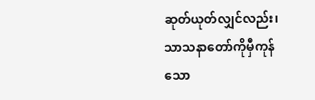ဆုတ်ယုတ်လျှင်လည်း၊ သာသနာတော်ကိုမှီကုန်သော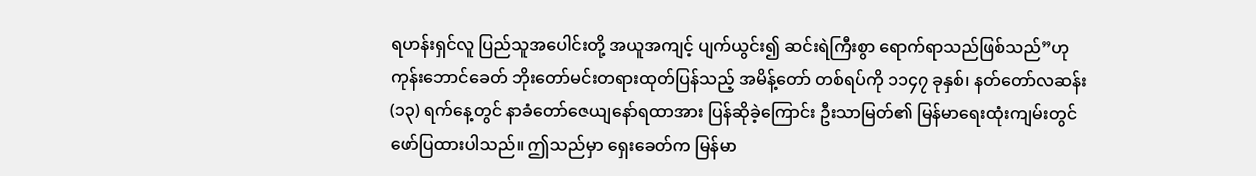ရဟန်းရှင်လူ ပြည်သူအပေါင်းတို့ အယူအကျင့် ပျက်ယွင်း၍ ဆင်းရဲကြီးစွာ ရောက်ရာသည်ဖြစ်သည်”ဟု ကုန်းဘောင်ခေတ် ဘိုးတော်မင်းတရားထုတ်ပြန်သည့် အမိန့်တော် တစ်ရပ်ကို ၁၁၄၇ ခုနှစ်၊ နတ်တော်လဆန်း (၁၃) ရက်နေ့တွင် နာခံတော်ဇေယျနော်ရထာအား ပြန်ဆိုခဲ့ကြောင်း ဦးသာမြတ်၏ မြန်မာရေးထုံးကျမ်းတွင် ဖော်ပြထားပါသည်။ ဤသည်မှာ ရှေးခေတ်က မြန်မာ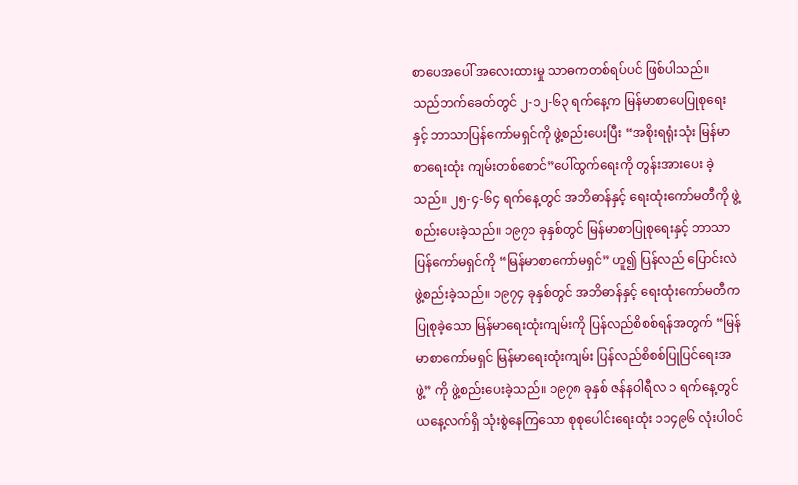စာပေအပေါ် အလေးထားမှု သာဓကတစ်ရပ်ပင် ဖြစ်ပါသည်။
သည်ဘက်ခေတ်တွင် ၂-၁၂-၆၃ ရက်နေ့က မြန်မာစာပေပြုစုရေးနှင့် ဘာသာပြန်ကော်မရှင်ကို ဖွဲ့စည်းပေးပြီး “အစိုးရရုံးသုံး မြန်မာစာရေးထုံး ကျမ်းတစ်စောင်”ပေါ်ထွက်ရေးကို တွန်းအားပေး ခဲ့သည်။ ၂၅-၄-၆၄ ရက်နေ့တွင် အဘိဓာန်နှင့် ရေးထုံးကော်မတီကို ဖွဲ့စည်းပေးခဲ့သည်။ ၁၉၇၁ ခုနှစ်တွင် မြန်မာစာပြုစုရေးနှင့် ဘာသာပြန်ကော်မရှင်ကို “မြန်မာစာကော်မရှင်” ဟူ၍ ပြန်လည် ပြောင်းလဲဖွဲ့စည်းခဲ့သည်။ ၁၉၇၄ ခုနှစ်တွင် အဘိဓာန်နှင့် ရေးထုံးကော်မတီက ပြုစုခဲ့သော မြန်မာရေးထုံးကျမ်းကို ပြန်လည်စိစစ်ရန်အတွက် “မြန်မာစာကော်မရှင် မြန်မာရေးထုံးကျမ်း ပြန်လည်စိစစ်ပြုပြင်ရေးအဖွဲ့” ကို ဖွဲ့စည်းပေးခဲ့သည်။ ၁၉၇၈ ခုနှစ် ဇန်နဝါရီလ ၁ ရက်နေ့တွင် ယနေ့လက်ရှိ သုံးစွဲနေကြသော စုစုပေါင်းရေးထုံး ၁၁၄၉၆ လုံးပါဝင်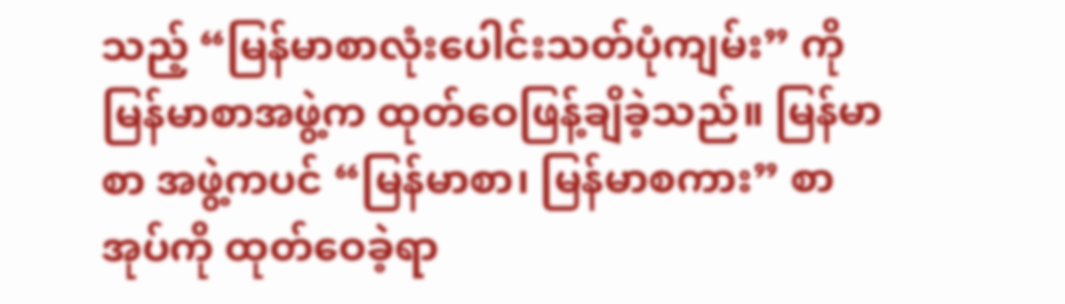သည့် “မြန်မာစာလုံးပေါင်းသတ်ပုံကျမ်း” ကို မြန်မာစာအဖွဲ့က ထုတ်ဝေဖြန့်ချိခဲ့သည်။ မြန်မာစာ အဖွဲ့ကပင် “မြန်မာစာ၊ မြန်မာစကား” စာအုပ်ကို ထုတ်ဝေခဲ့ရာ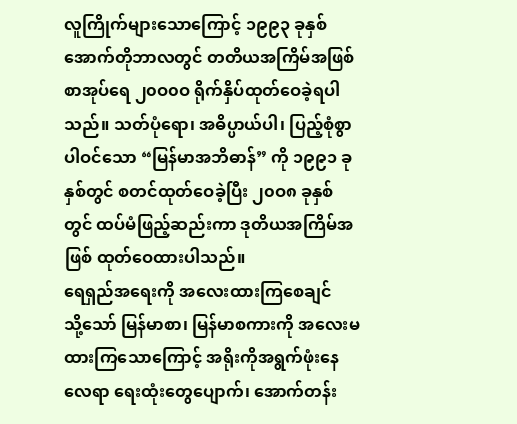လူကြိုက်များသောကြောင့် ၁၉၉၃ ခုနှစ် အောက်တိုဘာလတွင် တတိယအကြိမ်အဖြစ် စာအုပ်ရေ ၂၀ဝ၀ဝ ရိုက်နှိပ်ထုတ်ဝေခဲ့ရပါသည်။ သတ်ပုံရော၊ အဓိပ္ပာယ်ပါ၊ ပြည့်စုံစွာပါဝင်သော “မြန်မာအဘိဓာန်” ကို ၁၉၉၁ ခုနှစ်တွင် စတင်ထုတ်ဝေခဲ့ပြီး ၂၀ဝ၈ ခုနှစ်တွင် ထပ်မံဖြည့်ဆည်းကာ ဒုတိယအကြိမ်အဖြစ် ထုတ်ဝေထားပါသည်။
ရေရှည်အရေးကို အလေးထားကြစေချင်
သို့သော် မြန်မာစာ၊ မြန်မာစကားကို အလေးမထားကြသောကြောင့် အရိုးကိုအရွက်ဖုံးနေလေရာ ရေးထုံးတွေပျောက်၊ အောက်တန်း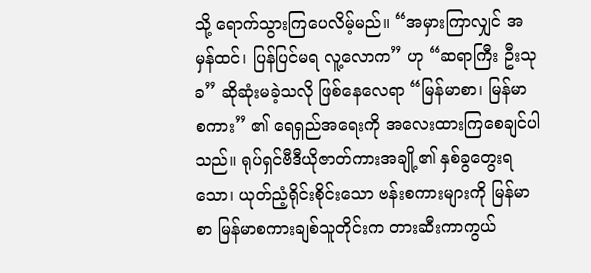သို့ ရောက်သွားကြပေလိမ့်မည်။ “အမှားကြာလျှင် အမှန်ထင်၊ ပြန်ပြင်မရ လူ့လောက” ဟု “ဆရာကြီး ဦးသုခ” ဆိုဆုံးမခဲ့သလို ဖြစ်နေလေရာ “မြန်မာစာ၊ မြန်မာ စကား” ၏ ရေရှည်အရေးကို အလေးထားကြစေချင်ပါသည်။ ရုပ်ရှင်ဗီဒီယိုဇာတ်ကားအချို့၏ နှစ်ခွတွေးရသော၊ ယုတ်ညံ့ရိုင်းစိုင်းသော ဗန်းစကားများကို မြန်မာစာ မြန်မာစကားချစ်သူတိုင်းက တားဆီးကာကွယ်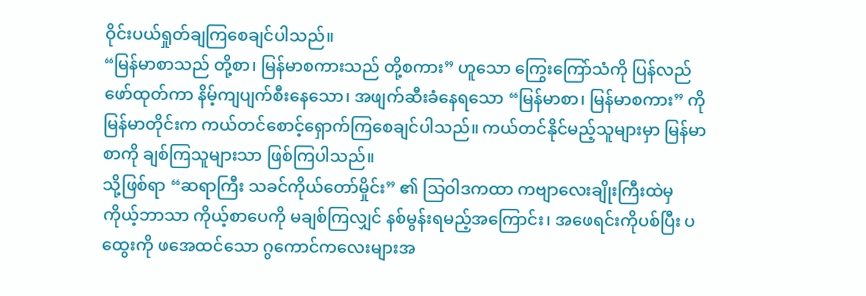ဝိုင်းပယ်ရှုတ်ချကြစေချင်ပါသည်။
“မြန်မာစာသည် တို့စာ၊ မြန်မာစကားသည် တို့စကား” ဟူသော ကြွေးကြော်သံကို ပြန်လည်ဖော်ထုတ်ကာ နိမ့်ကျပျက်စီးနေသော၊ အဖျက်ဆီးခံနေရသော “မြန်မာစာ၊ မြန်မာစကား” ကို မြန်မာတိုင်းက ကယ်တင်စောင့်ရှောက်ကြစေချင်ပါသည်။ ကယ်တင်နိုင်မည့်သူများမှာ မြန်မာစာကို ချစ်ကြသူများသာ ဖြစ်ကြပါသည်။
သို့ဖြစ်ရာ “ဆရာကြီး သခင်ကိုယ်တော်မှိုင်း” ၏ သြဝါဒကထာ ကဗျာလေးချိုးကြီးထဲမှ ကိုယ့်ဘာသာ ကိုယ့်စာပေကို မချစ်ကြလျှင် နစ်မွန်းရမည့်အကြောင်း၊ အဖေရင်းကိုပစ်ပြီး ပထွေးကို ဖအေထင်သော ဂွကောင်ကလေးများအ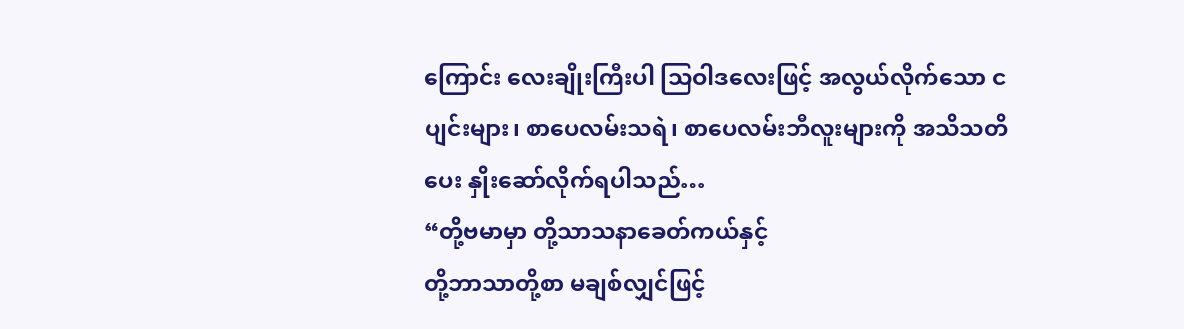ကြောင်း လေးချိုးကြီးပါ သြဝါဒလေးဖြင့် အလွယ်လိုက်သော ငပျင်းများ၊ စာပေလမ်းသရဲ၊ စာပေလမ်းဘီလူးများကို အသိသတိပေး နှိုးဆော်လိုက်ရပါသည်…
“တို့ဗမာမှာ တို့သာသနာခေတ်ကယ်နှင့်
တို့ဘာသာတို့စာ မချစ်လျှင်ဖြင့်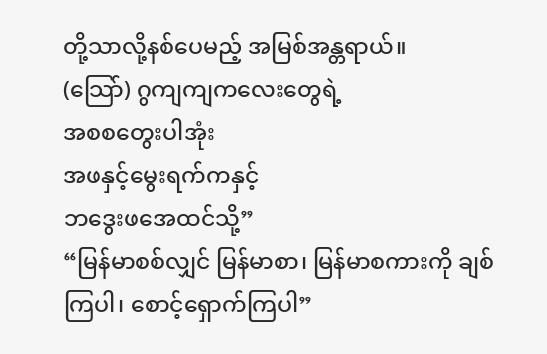တို့သာလို့နစ်ပေမည့် အမြစ်အန္တရာယ်။
(သြော်) ဂွကျကျကလေးတွေရဲ့
အစစတွေးပါအုံး
အဖနှင့်မွေးရက်ကနှင့်
ဘဒွေးဖအေထင်သို့”
“မြန်မာစစ်လျှင် မြန်မာစာ၊ မြန်မာစကားကို ချစ်ကြပါ၊ စောင့်ရှောက်ကြပါ”